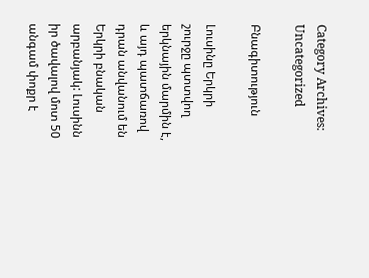Category Archives: Uncategorized

Բնագիտություն

Լուսինը Երկրի շուրջը պտտվող երկնային մարմին է, և այդ պատճառով դրան անվանում են Երկրի բնական արբանյակ: Լուսինն  իր ծավալով մոտ 50 անգամ փոքր է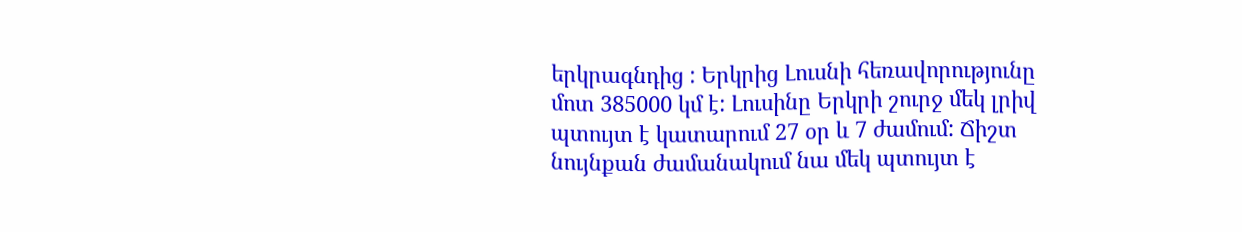երկրագնդից : Երկրից Լուսնի հեռավորությունը մոտ 385000 կմ է: Լուսինը Երկրի շուրջ մեկ լրիվ պտույտ է կատարում 27 օր և 7 ժամում: Ճիշտ նույնքան ժամանակում նա մեկ պտույտ է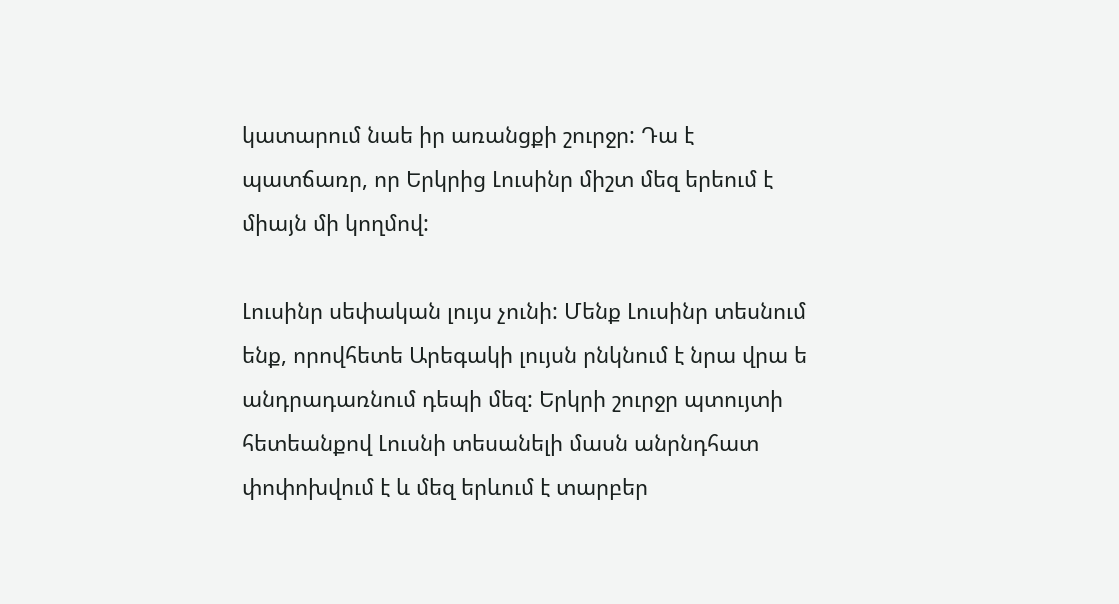կատարում նաե իր առանցքի շուրջր: Դա է պատճառր, որ Երկրից Լուսինր միշտ մեզ երեում է միայն մի կողմով:

Լուսինր սեփական լույս չունի: Մենք Լուսինր տեսնում ենք, որովհետե Արեգակի լույսն րնկնում է նրա վրա ե անդրադառնում դեպի մեզ: Երկրի շուրջր պտույտի հետեանքով Լուսնի տեսանելի մասն անրնդհատ փոփոխվում է և մեզ երևում է տարբեր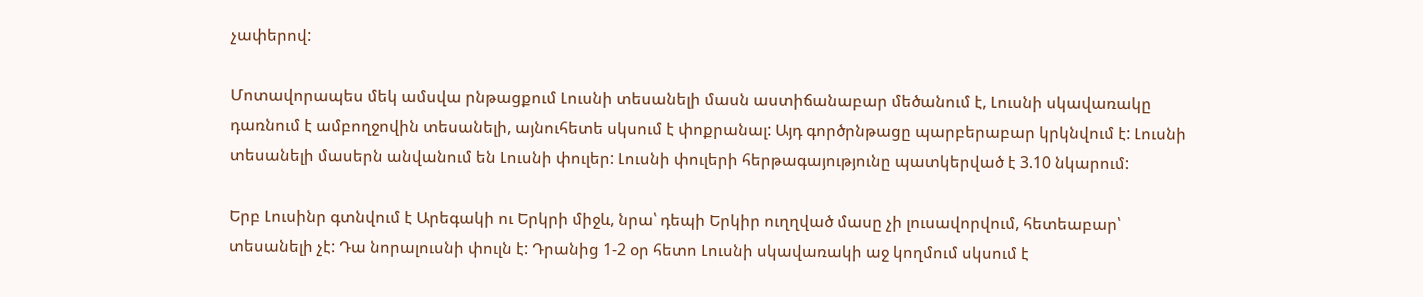չափերով:

Մոտավորապես մեկ ամսվա րնթացքում Լուսնի տեսանելի մասն աստիճանաբար մեծանում է, Լուսնի սկավառակը դառնում է ամբողջովին տեսանելի, այնուհետե սկսում է փոքրանալ: Այդ գործրնթացը պարբերաբար կրկնվում է: Լուսնի տեսանելի մասերն անվանում են Լուսնի փուլեր: Լուսնի փուլերի հերթագայությունը պատկերված է 3.10 նկարում:

Երբ Լուսինր գտնվում է Արեգակի ու Երկրի միջև, նրա՝ դեպի Երկիր ուղղված մասը չի լուսավորվում, հետեաբար՝ տեսանելի չէ: Դա նորալուսնի փուլն է: Դրանից 1-2 օր հետո Լուսնի սկավառակի աջ կողմում սկսում է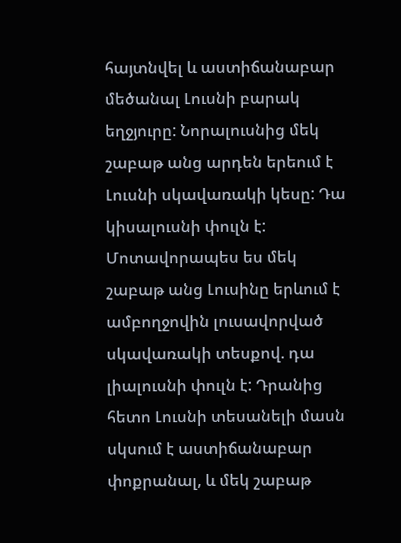հայտնվել և աստիճանաբար մեծանալ Լուսնի բարակ եղջյուրը: Նորալուսնից մեկ շաբաթ անց արդեն երեում է Լուսնի սկավառակի կեսը: Դա կիսալուսնի փուլն է: Մոտավորապես ես մեկ շաբաթ անց Լուսինը երևում է ամբողջովին լուսավորված սկավառակի տեսքով. դա լիալուսնի փուլն է: Դրանից հետո Լուսնի տեսանելի մասն սկսում է աստիճանաբար փոքրանալ, և մեկ շաբաթ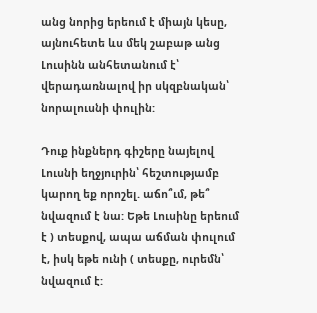անց նորից երեում է միայն կեսը, այնուհետե ևս մեկ շաբաթ անց Լուսինն անհետանում է՝ վերադառնալով իր սկզբնական՝ նորալուսնի փուլին:

Դուք ինքներդ գիշերը նայելով Լուսնի եղջյուրին՝ հեշտությամբ կարող եք որոշել. աճո՞ւմ, թե՞ նվազում է նա: Եթե Լուսինը երեում է ) տեսքով, ապա աճման փուլում է, իսկ եթե ունի ( տեսքը, ուրեմն՝ նվազում է: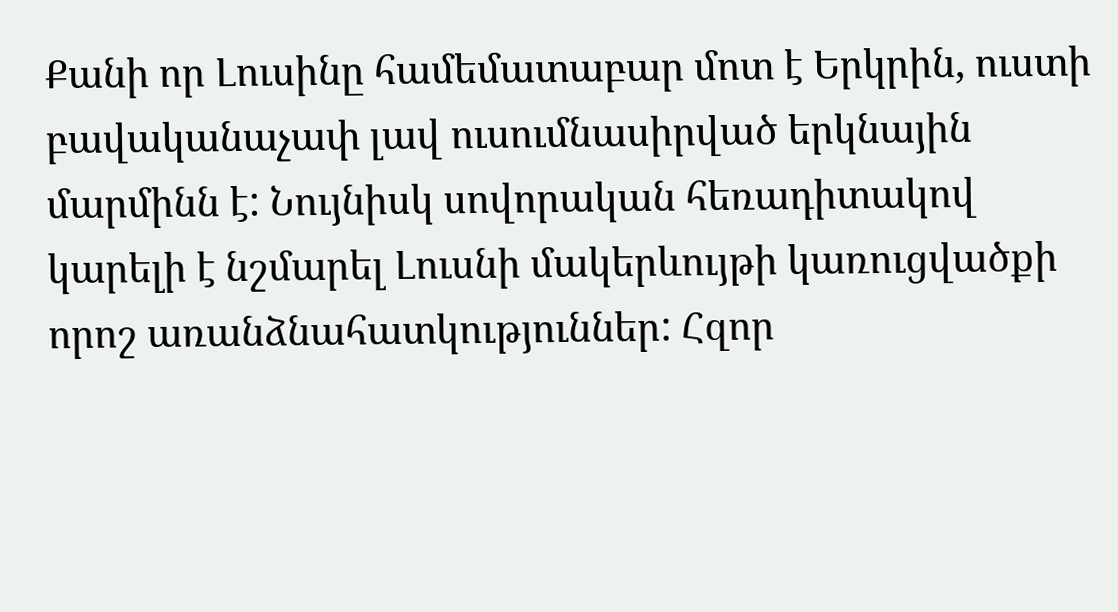Քանի որ Լուսինը համեմատաբար մոտ է Երկրին, ուստի բավականաչափ լավ ուսումնասիրված երկնային մարմինն է: Նույնիսկ սովորական հեռադիտակով կարելի է նշմարել Լուսնի մակերևույթի կառուցվածքի որոշ առանձնահատկություններ: Հզոր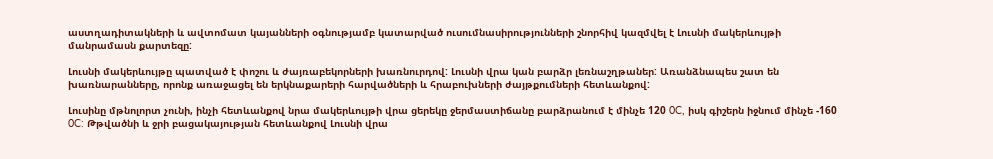աստղադիտակների և ավտոմատ կայանների օգնությամբ կատարված ուսումնասիրությունների շնորհիվ կազմվել է Լուսնի մակերևույթի մանրամասն քարտեզը:

Լուսնի մակերևույթը պատված է փոշու և ժայռաբեկորների խառնուրդով: Լուսնի վրա կան բարձր լեռնաշղթաներ: Առանձնապես շատ են խառնարանները, որոնք առաջացել են երկնաքարերի հարվածների և հրաբուխների ժայթքումների հետևանքով:

Լուսինը մթնոլորտ չունի, ինչի հետևանքով նրա մակերևույթի վրա ցերեկը ջերմաստիճանը բարձրանում է մինչե 120 0C, իսկ գիշերն իջնում մինչե -160 0C: Թթվածնի և ջրի բացակայության հետևանքով Լուսնի վրա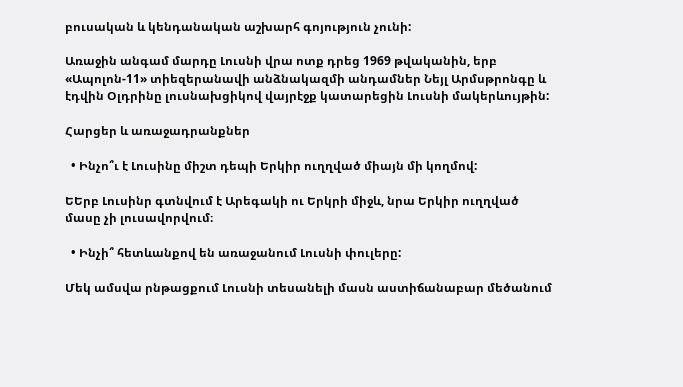բուսական և կենդանական աշխարհ գոյություն չունի:

Առաջին անգամ մարդը Լուսնի վրա ոտք դրեց 1969 թվականին, երբ «Ապոլոն-11» տիեզերանավի անձնակազմի անդամներ Նեյլ Արմսթրոնգը և էդվին Օլդրինը լուսնախցիկով վայրէջք կատարեցին Լուսնի մակերևույթին:

Հարցեր և առաջադրանքներ

  • Ինչո՞ւ է Լուսինը միշտ դեպի Երկիր ուղղված միայն մի կողմով:

ԵԵրբ Լուսինր գտնվում է Արեգակի ու Երկրի միջև, նրա Երկիր ուղղված մասը չի լուսավորվում։

  • Ինչի՞ հետևանքով են առաջանում Լուսնի փուլերը:

Մեկ ամսվա րնթացքում Լուսնի տեսանելի մասն աստիճանաբար մեծանում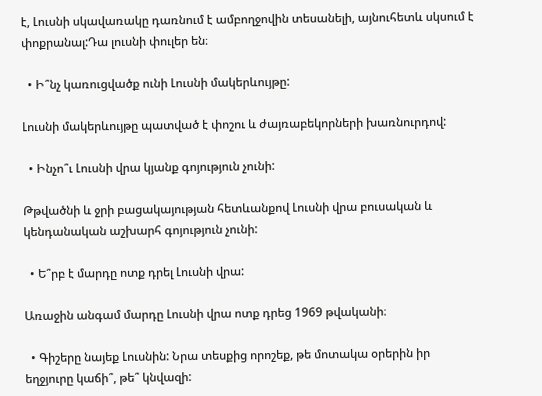է, Լուսնի սկավառակը դառնում է ամբողջովին տեսանելի, այնուհետև սկսում է փոքրանալ:Դա լուսնի փուլեր են։

  • Ի՞նչ կառուցվածք ունի Լուսնի մակերևույթը:

Լուսնի մակերևույթը պատված է փոշու և ժայռաբեկորների խառնուրդով:

  • Ինչո՞ւ Լուսնի վրա կյանք գոյություն չունի:

Թթվածնի և ջրի բացակայության հետևանքով Լուսնի վրա բուսական և կենդանական աշխարհ գոյություն չունի:

  • Ե՞րբ է մարդը ոտք դրել Լուսնի վրա:

Առաջին անգամ մարդը Լուսնի վրա ոտք դրեց 1969 թվականի։

  • Գիշերը նայեք Լուսնին: Նրա տեսքից որոշեք, թե մոտակա օրերին իր եղջյուրը կաճի՞, թե՞ կնվազի: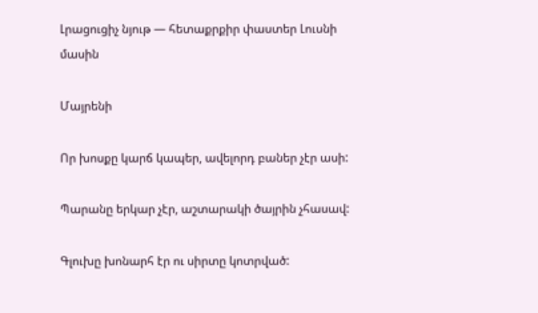Լրացուցիչ նյութ — հետաքրքիր փաստեր Լուսնի մասին

Մայրենի

Որ խոսքը կարճ կապեր, ավելորդ բաներ չէր ասի:

Պարանը երկար չէր, աշտարակի ծայրին չհասավ:

Գլուխը խոնարհ էր ու սիրտը կոտրված: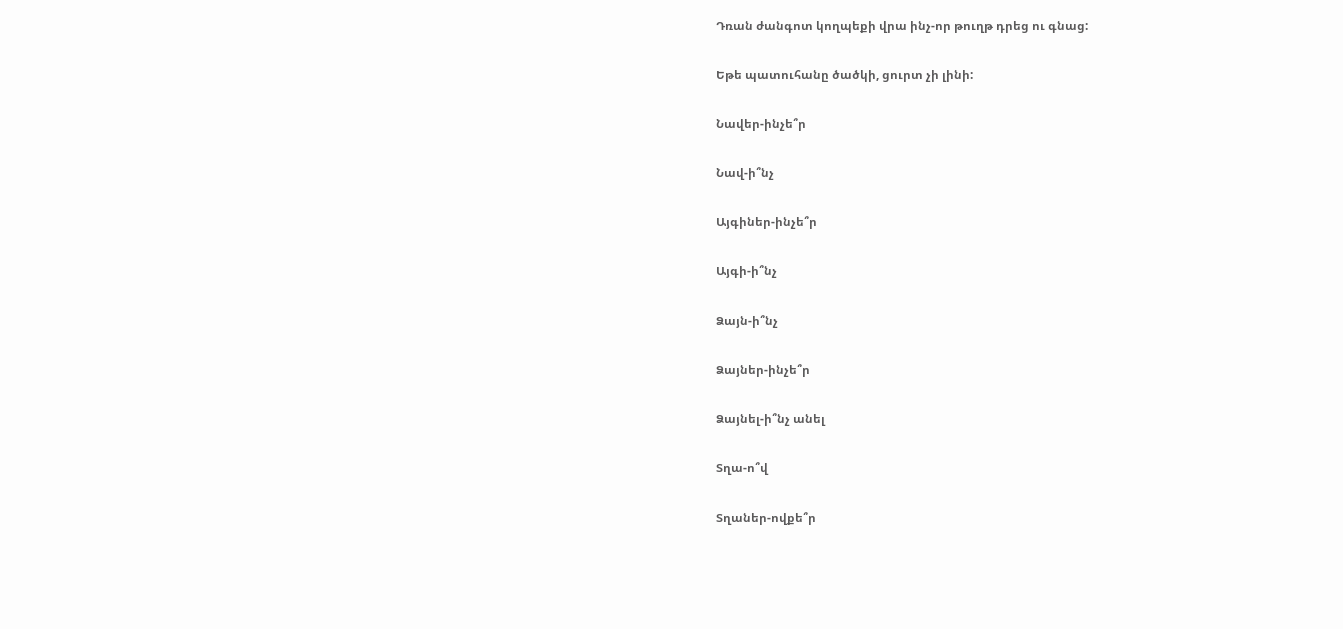Դռան ժանգոտ կողպեքի վրա ինչ-որ թուղթ դրեց ու գնաց:

Եթե պատուհանը ծածկի, ցուրտ չի լինի:

Նավեր-ինչե՞ր

Նավ-ի՞նչ

Այգիներ-ինչե՞ր

Այգի-ի՞նչ

Ձայն-ի՞նչ

Ձայներ-ինչե՞ր

Ձայնել-ի՞նչ անել

Տղա-ո՞վ

Տղաներ-ովքե՞ր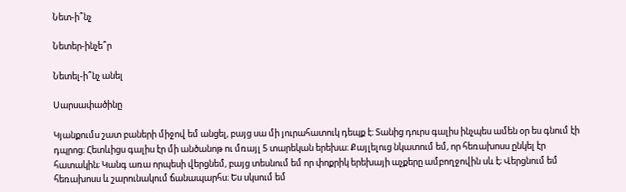Նետ-ի՞նչ

Նետեր-ինչե՞ր

Նետել-ի՞նչ անել

Սարսափածինը

Կյանքումս շատ բաների միջով եմ անցել, բայց սա մի յուրահատուկ դեպք է։ Տանից դուրս գալիս ինչպես ամեն օր ես գնում էի դպրոց։ Հետևիցս գալիս էր մի անծանոթ ու մռայլ 5 տարեկան երեխա։ Քայլելուց նկատում եմ, որ հեռախոսս ընկել էր հատակին; Կանգ առա որպեսի վերցնեմ, բայց տեսնում եմ որ փոքրիկ երեխայի աչքերը ամբողջովին սև է; Վերցնում եմ հեռախոսս և շարունակում ճանապարհս։ Ես սկսում եմ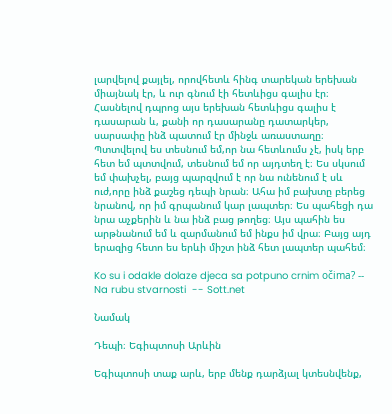լարվելով քայլել, որովհետև հինգ տարեկան երեխան միայնակ էր, և ուր գնում էի հետևիցս գալիս էր։ Հասնելով դպրոց այս երեխան հետևիցս գալիս է դասարան և, քանի որ դասարանը դատարկեր, սարսափը ինձ պատում էր մինջև առաստաղը։ Պտտվելով ես տեսնում եմ,որ նա հետևումս չէ, իսկ երբ հետ եմ պտտվում, տեսնում եմ որ այդտեղ է։ Ես սկսում եմ փախչել, բայց պարզվում է որ նա ունենում է սև ուժ,որը ինձ քաշեց դեպի նրան։ Ահա իմ բախտը բերեց նրանով, որ իմ գրպանում կար լապտեր։ Ես պահեցի դա նրա աչքերին և նա ինձ բաց թողեց։ Այս պահին ես արթնանում եմ և զարմանում եմ ինքս իմ վրա։ Բայց այդ երազից հետո ես երևի միշտ ինձ հետ լապտեր պահեմ։

Ko su i odakle dolaze djeca sa potpuno crnim očima? -- Na rubu stvarnosti  -- Sott.net

Նամակ

Դեպի։ Եգիպտոսի Արևին

Եգիպտոսի տաք արև, երբ մենք դարձյալ կտեսնվենք,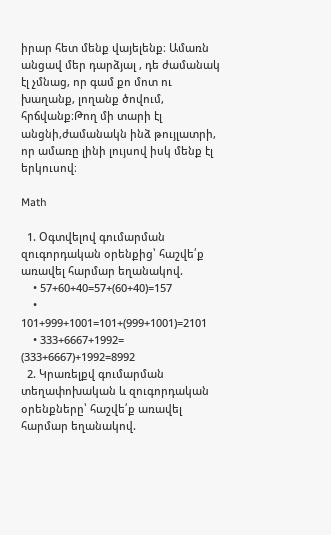իրար հետ մենք վայելենք։ Ամառն անցավ մեր դարձյալ , դե ժամանակ էլ չմնաց, որ գամ քո մոտ ու խաղանք, լողանք ծովում, հրճվանք։Թող մի տարի էլ անցնի,ժամանակն ինձ թույլատրի, որ ամառը լինի լույսով իսկ մենք էլ երկուսով։

Math

  1. Օգտվելով գումարման զուգորդական օրենքից՝ հաշվե՛ք առավել հարմար եղանակով.
    • 57+60+40=57+(60+40)=157
    • 101+999+1001=101+(999+1001)=2101
    • 333+6667+1992= (333+6667)+1992=8992
  2. Կրառելքվ գումարման տեղափոխական և զուգորդական օրենքները՝ հաշվե՛ք առավել հարմար եղանակով.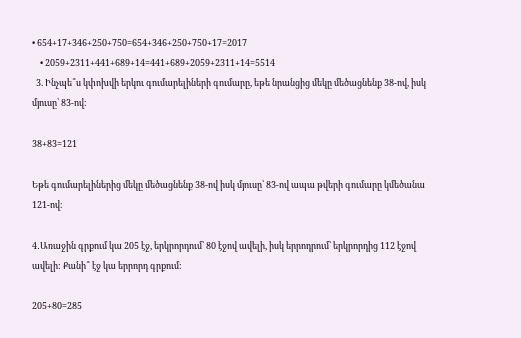• 654+17+346+250+750=654+346+250+750+17=2017
    • 2059+2311+441+689+14=441+689+2059+2311+14=5514
  3. Ինչպե՞ս կփոխվի երկու գումարելիների գումարը, եթե նրանցից մեկը մեծացնենք 38-ով, իսկ մյուսը՝ 83-ով:

38+83=121

Եթե գումարելիներից մեկը մեծացնենք 38-ով իսկ մյուսը՝ 83-ով ապա թվերի գումարը կմեծանա 121-ով։

4․Առաջին գրքում կա 205 էջ, երկրորդում՝ 80 էջով ավելի, իսկ երրոդրում՝ երկրորդից 112 էջով ավելի: Քանի՞ էջ կա երրորդ գրքում:

205+80=285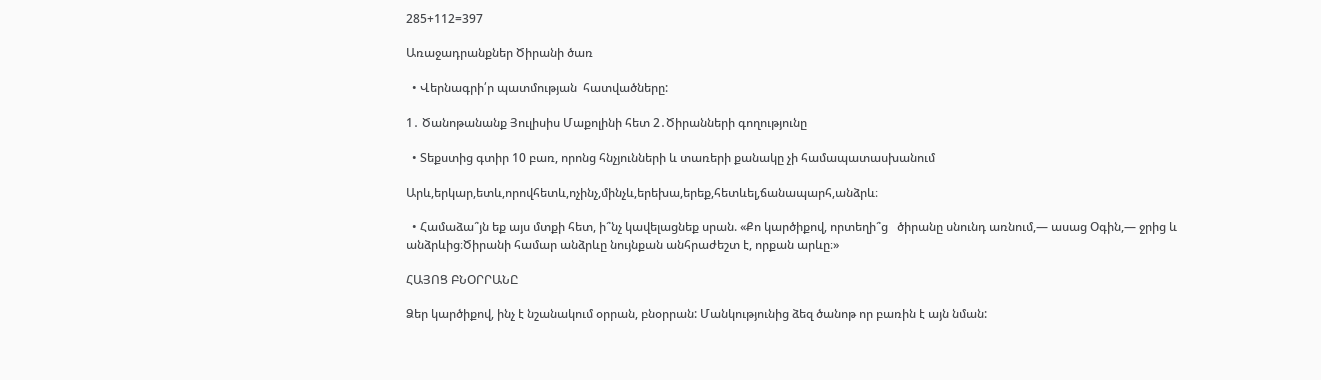285+112=397

Առաջադրանքներ Ծիրանի ծառ

  • Վերնագրի՛ր պատմության  հատվածները:

1․ Ծանոթանանք Յուլիսիս Մաքոլինի հետ 2․Ծիրանների գողությունը

  • Տեքստից գտիր 10 բառ, որոնց հնչյունների և տառերի քանակը չի համապատասխանում

Արև,երկար,ետև,որովհետև,ոչինչ,մինչև,երեխա,երեք,հետևել,ճանապարհ,անձրև։

  • Համաձա՞յն եք այս մտքի հետ, ի՞նչ կավելացնեք սրան. «Քո կարծիքով, որտեղի՞ց   ծիրանը սնունդ առնում,— ասաց Օգին,— ջրից և անձրևից։Ծիրանի համար անձրևը նույնքան անհրաժեշտ է, որքան արևը։»

ՀԱՅՈՑ ԲՆՕՐՐԱՆԸ

Ձեր կարծիքով, ինչ է նշանակում օրրան, բնօրրան: Մանկությունից ձեզ ծանոթ որ բառին է այն նման: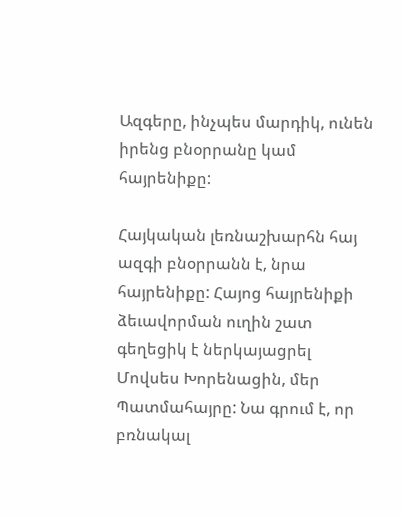Ազգերը, ինչպես մարդիկ, ունեն իրենց բնօրրանը կամ հայրենիքը:

Հայկական լեռնաշխարհն հայ ազգի բնօրրանն է, նրա հայրենիքը: Հայոց հայրենիքի ձեւավորման ուղին շատ գեղեցիկ է ներկայացրել Մովսես Խորենացին, մեր Պատմահայրը: Նա գրում է, որ բռնակալ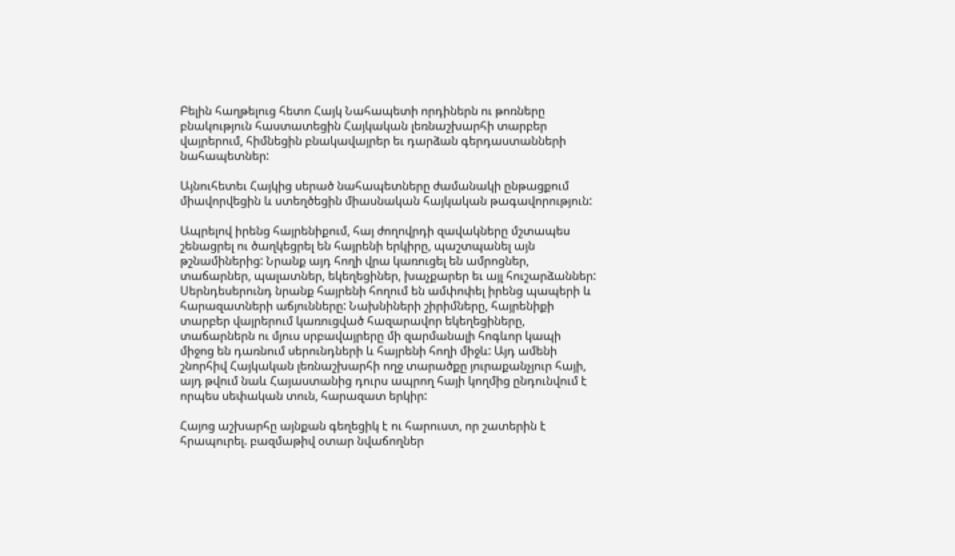Բելին հաղթելուց հետո Հայկ Նահապետի որդիներն ու թոռները բնակություն հաստատեցին Հայկական լեռնաշխարհի տարբեր վայրերում, հիմնեցին բնակավայրեր եւ դարձան գերդաստանների նահապետներ:

Այնուհետեւ Հայկից սերած նահապետները ժամանակի ընթացքում միավորվեցին և ստեղծեցին միասնական հայկական թագավորություն:

Ապրելով իրենց հայրենիքում, հայ ժողովրդի զավակները մշտապես շենացրել ու ծաղկեցրել են հայրենի երկիրը, պաշտպանել այն թշնամիներից: Նրանք այդ հողի վրա կառուցել են ամրոցներ, տաճարներ, պալատներ, եկեղեցիներ, խաչքարեր եւ այլ հուշարձաններ: Սերնդեսերունդ նրանք հայրենի հողում են ամփոփել իրենց պապերի և հարազատների աճյունները: Նախնիների շիրիմները, հայրենիքի տարբեր վայրերում կառուցված հազարավոր եկեղեցիները, տաճարներն ու մյուս սրբավայրերը մի զարմանալի հոգևոր կապի միջոց են դառնում սերունդների և հայրենի հողի միջև: Այդ ամենի շնորհիվ Հայկական լեռնաշխարհի ողջ տարածքը յուրաքանչյուր հայի, այդ թվում նաև Հայաստանից դուրս ապրող հայի կողմից ընդունվում է որպես սեփական տուն, հարազատ երկիր:

Հայոց աշխարհը այնքան գեղեցիկ է ու հարուստ, որ շատերին է հրապուրել. բազմաթիվ օտար նվաճողներ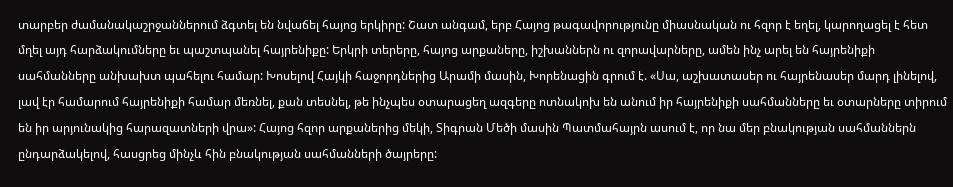տարբեր ժամանակաշրջաններում ձգտել են նվաճել հայոց երկիրը: Շատ անգամ, երբ Հայոց թագավորությունը միասնական ու հզոր է եղել, կարողացել է հետ մղել այդ հարձակումները եւ պաշտպանել հայրենիքը: Երկրի տերերը, հայոց արքաները, իշխաններն ու զորավարները, ամեն ինչ արել են հայրենիքի սահմանները անխախտ պահելու համար: Խոսելով Հայկի հաջորդներից Արամի մասին, Խորենացին գրում է. «Սա, աշխատասեր ու հայրենասեր մարդ լինելով, լավ էր համարում հայրենիքի համար մեռնել, քան տեսնել, թե ինչպես օտարացեղ ազգերը ոտնակոխ են անում իր հայրենիքի սահմանները եւ օտարները տիրում են իր արյունակից հարազատների վրա»: Հայոց հզոր արքաներից մեկի, Տիգրան Մեծի մասին Պատմահայրն ասում է, որ նա մեր բնակության սահմաններն ընդարձակելով, հասցրեց մինչև հին բնակության սահմանների ծայրերը: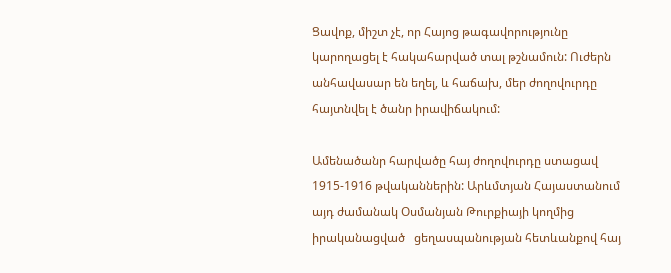Ցավոք, միշտ չէ, որ Հայոց թագավորությունը կարողացել է հակահարված տալ թշնամուն: Ուժերն անհավասար են եղել, և հաճախ, մեր ժողովուրդը հայտնվել է ծանր իրավիճակում:

Ամենածանր հարվածը հայ ժողովուրդը ստացավ 1915-1916 թվականներին: Արևմտյան Հայաստանում այդ ժամանակ Օսմանյան Թուրքիայի կողմից իրականացված   ցեղասպանության հետևանքով հայ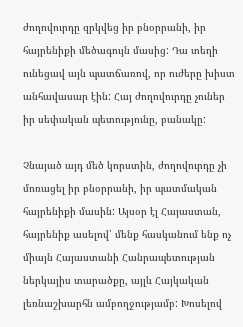ժողովուրդը զրկվեց իր բնօրրանի, իր հայրենիքի մեծագույն մասից: Դա տեղի ունեցավ այն պատճառով, որ ուժերը խիստ անհավասար էին: Հայ ժողովուրդը չուներ իր սեփական պետությունը, բանակը:

Չնայած այդ մեծ կորստին, ժողովուրդը չի մոռացել իր բնօրրանի, իր պատմական հայրենիքի մասին: Այսօր էլ Հայաստան, հայրենիք ասելով՝ մենք հասկանում ենք ոչ միայն Հայաստանի Հանրապետության ներկայիս տարածքը, այլև Հայկական լեռնաշխարհն ամբողջությամբ: Խոսելով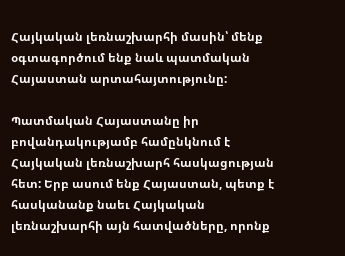Հայկական լեռնաշխարհի մասին՝ մենք օգտագործում ենք նաև պատմական Հայաստան արտահայտությունը:

Պատմական Հայաստանը իր բովանդակությամբ համընկնում է Հայկական լեռնաշխարհ հասկացության հետ: Երբ ասում ենք Հայաստան, պետք է հասկանանք նաեւ Հայկական լեռնաշխարհի այն հատվածները, որոնք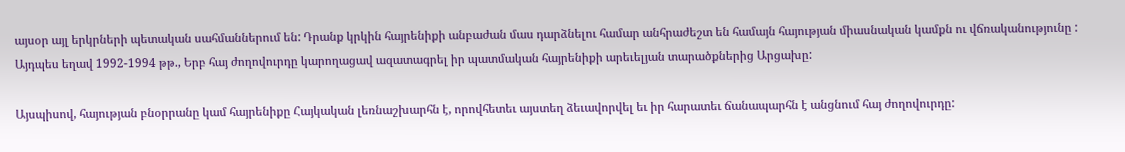այսօր այլ երկրների պետական սահմաններում են: Դրանք կրկին հայրենիքի անբաժան մաս դարձնելու համար անհրաժեշտ են համայն հայության միասնական կամքն ու վճռականությունը : Այդպես եղավ 1992-1994 թթ., Երբ հայ ժողովուրդը կարողացավ ազատագրել իր պատմական հայրենիքի արեւելյան տարածքներից Արցախը:

Այսպիսով, հայության բնօրրանը կամ հայրենիքը Հայկական լեռնաշխարհն է, որովհետեւ այստեղ ձեւավորվել եւ իր հարատեւ ճանապարհն է անցնում հայ ժողովուրդը: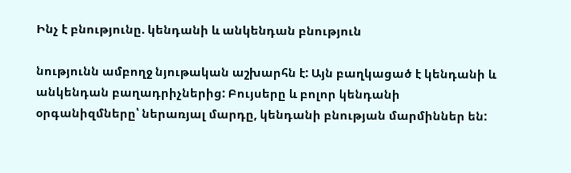Ինչ է բնությունը. կենդանի և անկենդան բնություն

նությունն ամբողջ նյութական աշխարհն է: Այն բաղկացած է կենդանի և անկենդան բաղադրիչներից: Բույսերը և բոլոր կենդանի օրգանիզմները՝ ներառյալ մարդը, կենդանի բնության մարմիններ են: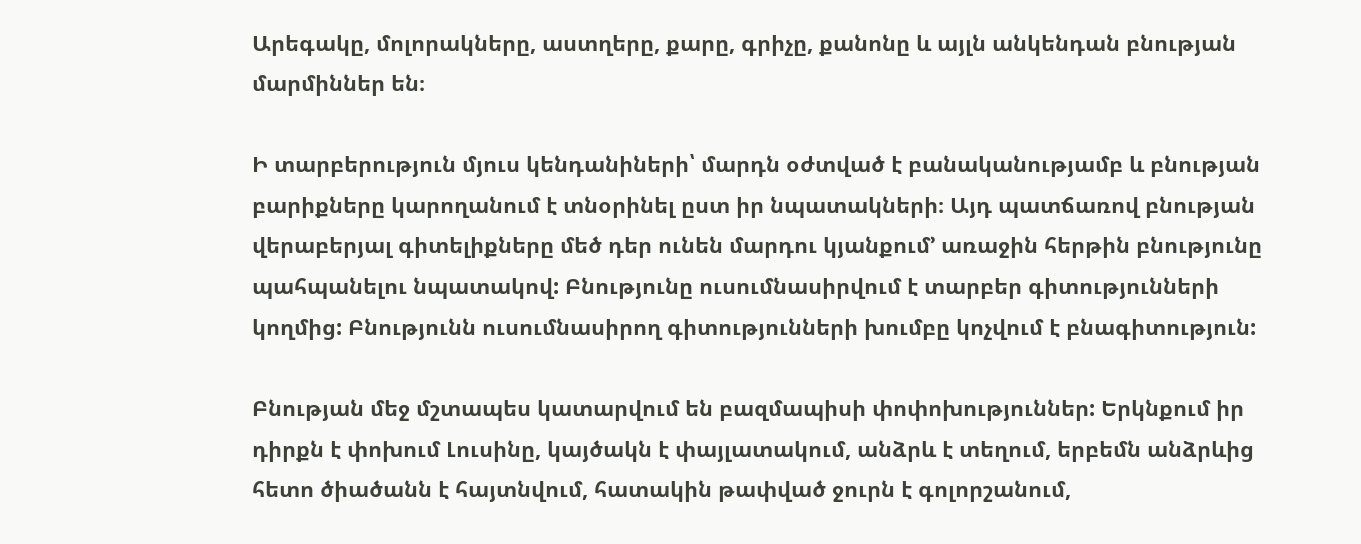Արեգակը, մոլորակները, աստղերը, քարը, գրիչը, քանոնը և այլն անկենդան բնության մարմիններ են։

Ի տարբերություն մյուս կենդանիների՝ մարդն օժտված է բանականությամբ և բնության բարիքները կարողանում է տնօրինել ըստ իր նպատակների։ Այդ պատճառով բնության վերաբերյալ գիտելիքները մեծ դեր ունեն մարդու կյանքում’ առաջին հերթին բնությունը պահպանելու նպատակով: Բնությունը ուսումնասիրվում է տարբեր գիտությունների կողմից: Բնությունն ուսումնասիրող գիտությունների խումբը կոչվում է բնագիտություն:

Բնության մեջ մշտապես կատարվում են բազմապիսի փոփոխություններ: Երկնքում իր դիրքն է փոխում Լուսինը, կայծակն է փայլատակում, անձրև է տեղում, երբեմն անձրևից հետո ծիածանն է հայտնվում, հատակին թափված ջուրն է գոլորշանում,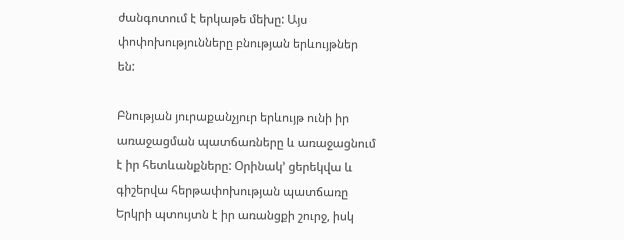ժանգոտում է երկաթե մեխը: Այս փոփոխությունները բնության երևույթներ են:

Բնության յուրաքանչյուր երևույթ ունի իր առաջացման պատճառները և առաջացնում է իր հետևանքները: Օրինակ’ ցերեկվա և գիշերվա հերթափոխության պատճառը Երկրի պտույտն է իր առանցքի շուրջ, իսկ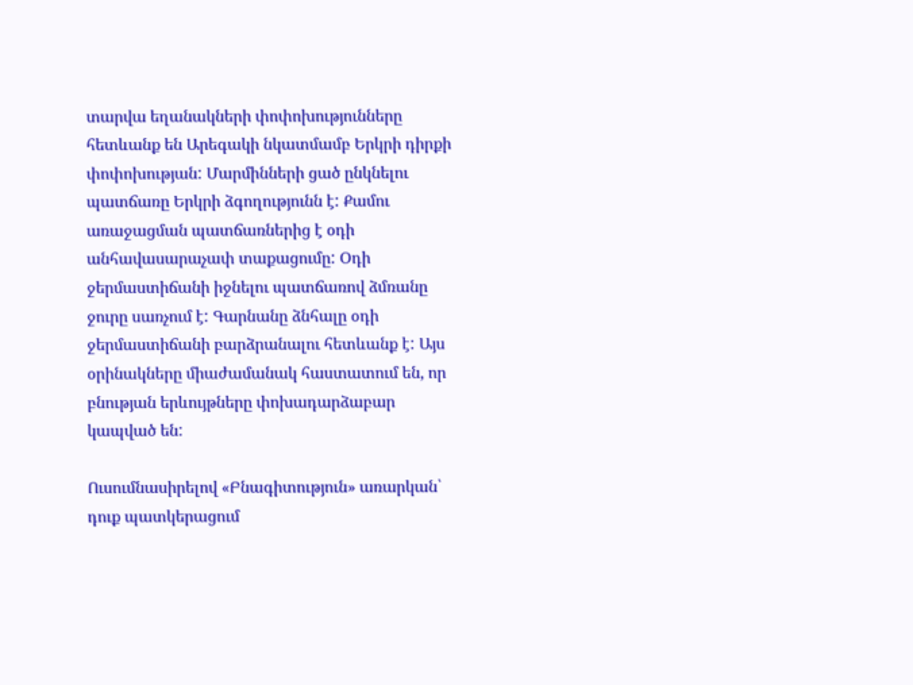տարվա եղանակների փոփոխությունները հետևանք են Արեգակի նկատմամբ Երկրի դիրքի փոփոխության: Մարմինների ցած ընկնելու պատճառը Երկրի ձգողությունն է: Քամու առաջացման պատճառներից է օդի անհավասարաչափ տաքացումը: Օդի ջերմաստիճանի իջնելու պատճառով ձմռանը ջուրը սառչում է: Գարնանը ձնհալը օդի ջերմաստիճանի բարձրանալու հետևանք է: Այս օրինակները միաժամանակ հաստատում են, որ բնության երևույթները փոխադարձաբար կապված են:

Ուսումնասիրելով «Բնագիտություն» առարկան՝ դուք պատկերացում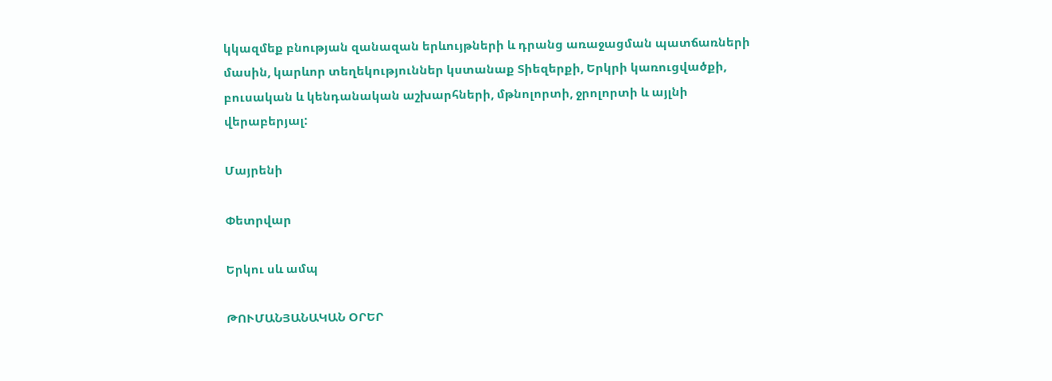կկազմեք բնության զանազան երևույթների և դրանց առաջացման պատճառների մասին, կարևոր տեղեկություններ կստանաք Տիեզերքի, Երկրի կառուցվածքի, բուսական և կենդանական աշխարհների, մթնոլորտի, ջրոլորտի և այլնի վերաբերյալ:

Մայրենի

Փետրվար

Երկու սև ամպ

ԹՈՒՄԱՆՅԱՆԱԿԱՆ ՕՐԵՐ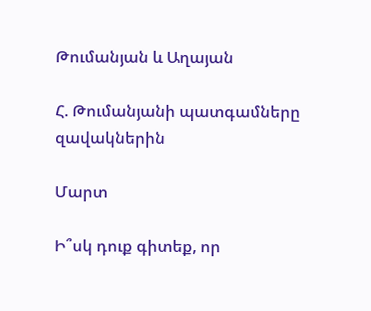Թումանյան և Աղայան

Հ. Թումանյանի պատգամները զավակներին

Մարտ

Ի՞սկ դուք գիտեք, որ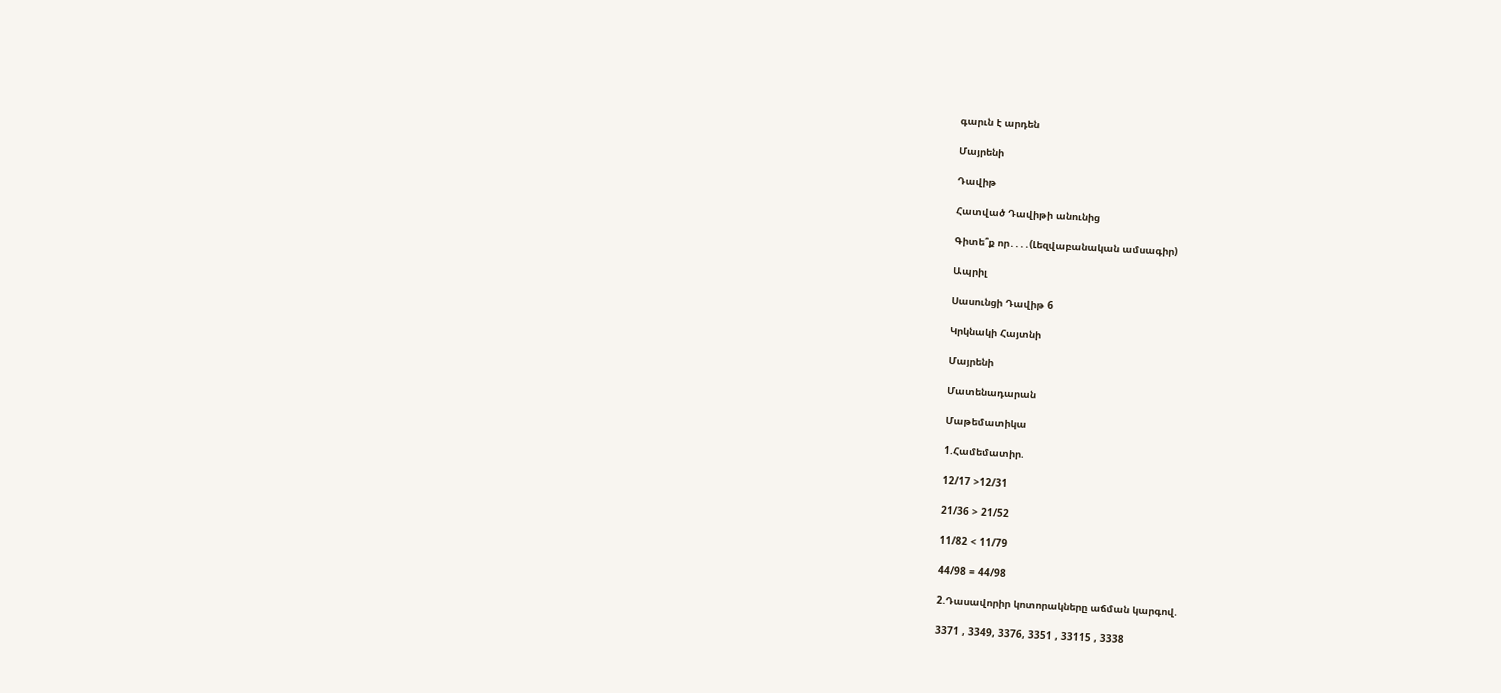գարւն է արդեն

Մայրենի

Դավիթ

Հատված Դավիթի անունից

Գիտե՞ք որ․․․․(Լեզվաբանական ամսագիր)

Ապրիլ

Սասունցի Դավիթ 6

Կրկնակի Հայտնի

Մայրենի

Մատենադարան

Մաթեմատիկա

1.Համեմատիր.

12/17 >12/31

21/36 > 21/52

11/82 < 11/79

44/98 = 44/98

2.Դասավորիր կոտորակները աճման կարգով.

3371 , 3349, 3376, 3351 , 33115 , 3338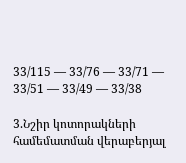33/115 — 33/76 — 33/71 — 33/51 — 33/49 — 33/38

3.Նշիր կոտորակների համեմատման վերաբերյալ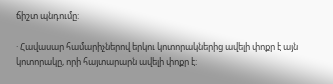ճիշտ պնդումը:

· Հավասար համարիչներով երկու կոտորակներից ավելի փոքր է այն կոտորակը, որի հայտարարն ավելի փոքր է: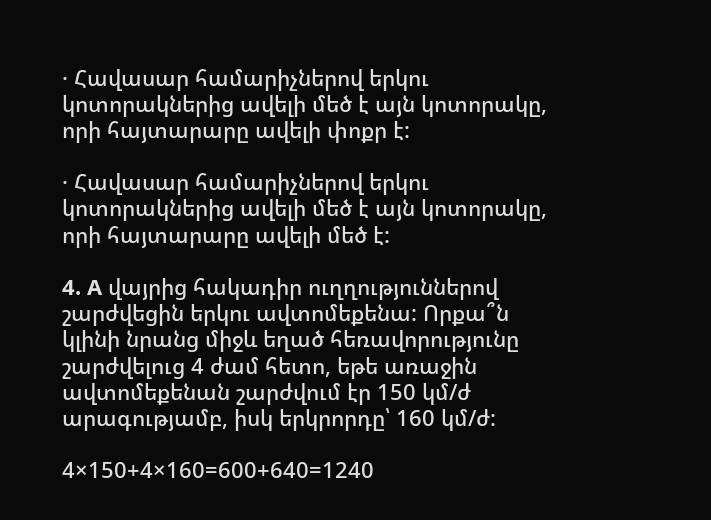· Հավասար համարիչներով երկու կոտորակներից ավելի մեծ է այն կոտորակը, որի հայտարարը ավելի փոքր է:

· Հավասար համարիչներով երկու կոտորակներից ավելի մեծ է այն կոտորակը, որի հայտարարը ավելի մեծ է:

4. A վայրից հակադիր ուղղություններով շարժվեցին երկու ավտոմեքենա: Որքա՞ն կլինի նրանց միջև եղած հեռավորությունը շարժվելուց 4 ժամ հետո, եթե առաջին ավտոմեքենան շարժվում էր 150 կմ/ժ արագությամբ, իսկ երկրորդը՝ 160 կմ/ժ:

4×150+4×160=600+640=1240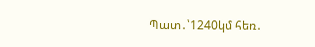Պատ․՝1240կմ հեռ․